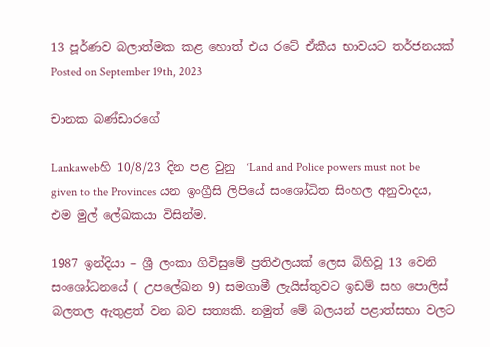13 පූර්ණව බලාත්මක කළ හොත් එය රටේ ඒකීය භාවයට තර්ජනයක්
Posted on September 19th, 2023

චානක බණ්ඩාරගේ

Lankawebහි 10/8/23 දින පළ වුනු  ‘Land and Police powers must not be given to the Provinces යන ඉංග්‍රීසි ලිපියේ සංශෝධිත සිංහල අනුවාදය, එම මුල් ලේඛකයා විසින්ම.

1987 ඉන්දියා – ශ්‍රී ලංකා ගිවිසුමේ ප්‍රතිඵලයක් ලෙස බිහිවූ 13 වෙනි  සංශෝධනයේ ( උපලේඛන 9) සමගාමී ලැයිස්තුවට ඉඩම් සහ පොලිස් බලතල ඇතුළත් වන බව සත්‍යකි. නමුත් මේ බලයන් පළාත්සභා වලට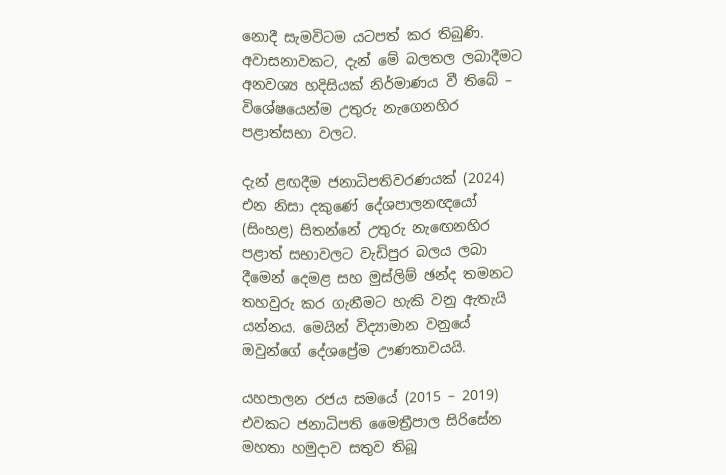නොදී සැමවිටම යටපත් කර තිබුණි. අවාසනාවකට, දැන් මේ බලතල ලබාදීමට අනවශ්‍ය හදිසියක් නිර්මාණය වී තිබේ – විශේෂයෙන්ම උතුරු නැගෙනහිර පළාත්සභා වලට.

දැන් ළඟදීම ජනාධිපතිවරණයක් (2024) එන නිසා දකුණේ දේශපාලනඥයෝ (සිංහළ) සිතන්නේ උතුරු නැඟෙනහිර පළාත් සභාවලට වැඩිපුර බලය ලබා දීමෙන් දෙමළ සහ මුස්ලිම් ඡන්ද තමනට තහවුරු කර ගැනීමට හැකි වනු ඇතැයි යන්නය. මෙයින් විද්‍යාමාන වනුයේ ඔවුන්ගේ දේශප්‍රේම ඌණතාවයයි.

යහපාලන රජය සමයේ (2015 – 2019) එවකට ජනාධිපති මෛත්‍රීපාල සිරිසේන මහතා හමුදාව සතුව තිබූ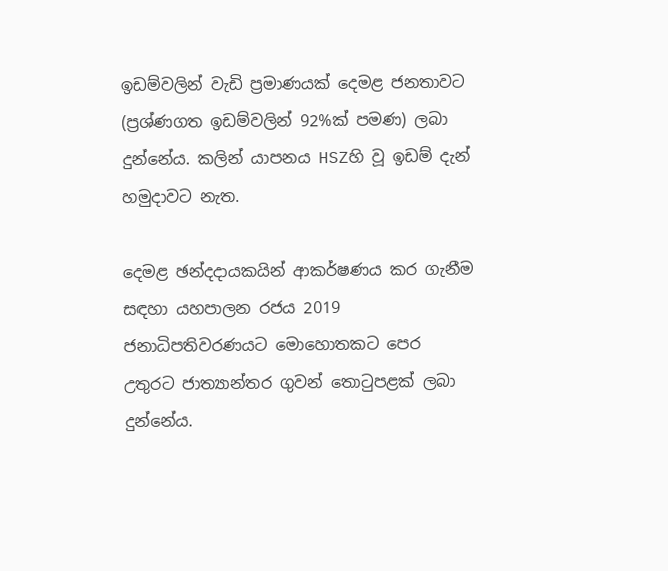ඉඩම්වලින් වැඩි ප්‍රමාණයක් දෙමළ ජනතාවට (ප්‍රශ්ණගත ඉඩම්වලින් 92%ක් පමණ) ලබා දුන්නේය. කලින් යාපනය HSZහි වූ ඉඩම් දැන් හමුදාවට නැත.

දෙමළ ඡන්දදායකයින් ආකර්ෂණය කර ගැනීම සඳහා යහපාලන රජය 2019 ජනාධිපතිවරණයට මොහොතකට පෙර උතුරට ජාත්‍යාන්තර ගුවන් තොටුපළක් ලබා දුන්නේය.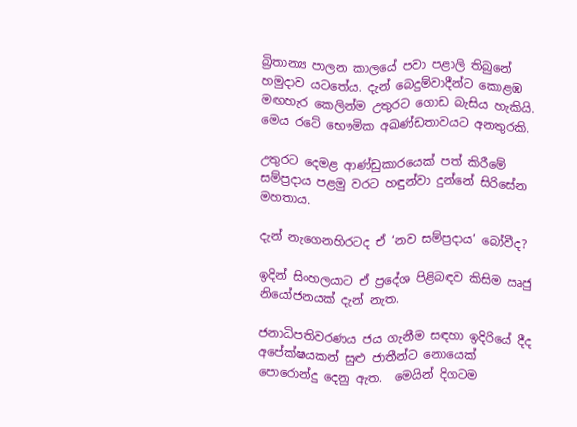බ්‍රිතාන්‍ය පාලන කාලයේ පවා පළාලි තිබුනේ හමුදාව යටතේය. දැන් බෙදුම්වාදීන්ට කොළඹ මඟහැර කෙලින්ම උතුරට ගොඩ බැසිය හැකියි. මෙය රටේ භෞමික අඛණ්ඩතාවයට අනතුරකි.

උතුරට දෙමළ ආණ්ඩුකාරයෙක් පත් කිරීමේ සම්ප්‍රදාය පළමු වරට හඳුන්වා දුන්නේ සිරිසේන මහතාය.

දැන් නැගෙනහිරටද ඒ ‘නව සම්ප්‍රදාය’ බෝවීද?

ඉදින් සිංහලයාට ඒ ප්‍රදේශ පිළිබඳව කිසිම ඍජු  නියෝජනයක් දැන් නැත.

ජනාධිපතිවරණය ජය ගැනීම සඳහා ඉදිරියේ දීද අපේක්ෂයකන් සුළු ජාතීන්ට නොයෙක් පොරොන්දු දෙනු ඇත.  මෙයින් දිගටම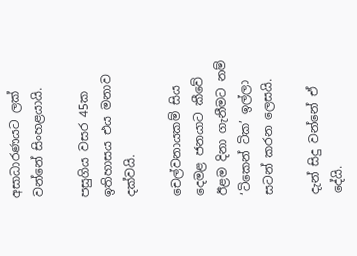අසාධාරණයට ලක් වන්නේ සිංහළයායි.

පසුගිය වසර 45ක ඉතිහාසය එය මනාව දක්වයි.

චෙල්වනායකම් සිය දෙමළ ජනයාට කීවේ ඊළම දිනා ගැනීමට නම් ‘ටිකෙන් ටික’ ඉල්ලා සටන් කරන ලෙසයි.

දැන් සිදු වන්නේ ඒ දේයි.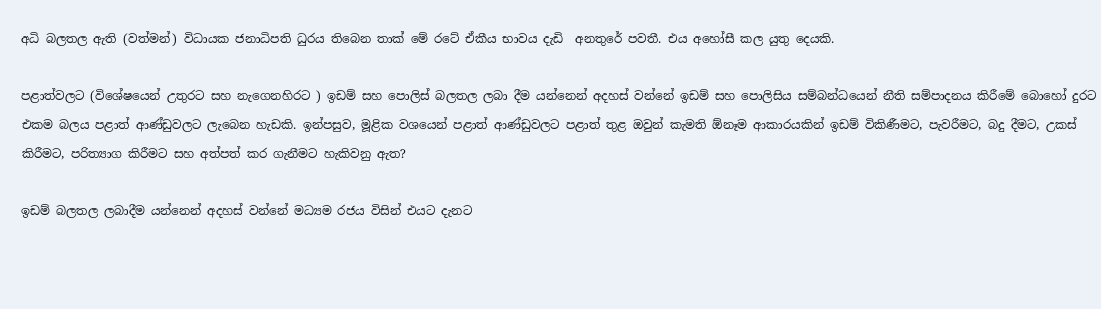අධි බලතල ඇති (වත්මන්) විධායක ජනාධිපති ධුරය තිබෙන තාක් මේ රටේ ඒකීය භාවය දැඩි  අනතුරේ පවතී. එය අහෝසී කල යුතු දෙයකි.

පළාත්වලට (විශේෂයෙන් උතුරට සහ නැගෙනහිරට ) ඉඩම් සහ පොලිස් බලතල ලබා දීම යන්නෙන් අදහස් වන්නේ ඉඩම් සහ පොලිසිය සම්බන්ධයෙන් නීති සම්පාදනය කිරීමේ බොහෝ දුරට එකම බලය පළාත් ආණ්ඩුවලට ලැබෙන හැඩකි. ඉන්පසුව, මූළික වශයෙන් පළාත් ආණ්ඩුවලට පළාත් තුළ ඔවුන් කැමති ඕනෑම ආකාරයකින් ඉඩම් විකිණීමට, පැවරීමට, බදු දීමට, උකස් කිරීමට, පරිත්‍යාග කිරීමට සහ අත්පත් කර ගැනීමට හැකිවනු ඇත?

ඉඩම් බලතල ලබාදීම යන්නෙන් අදහස් වන්නේ මධ්‍යම රජය විසින් එයට දැනට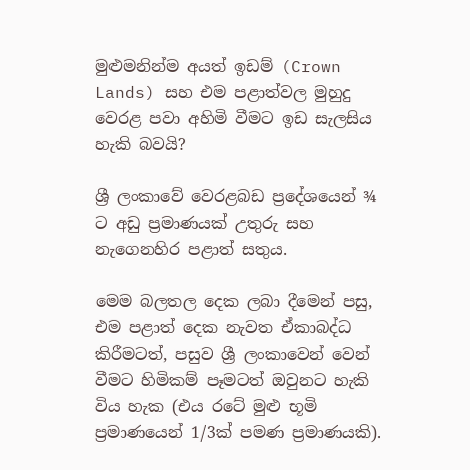මුළුමනින්ම අයත් ඉඩම් (Crown Lands) සහ එම පළාත්වල මුහුදු වෙරළ පවා අහිමි වීමට ඉඩ සැලසිය හැකි බවයි?

ශ්‍රී ලංකාවේ වෙරළබඩ ප්‍රදේශයෙන් ¾ ට අඩු ප්‍රමාණයක් උතුරු සහ නැගෙනහිර පළාත් සතුය.

මෙම බලතල දෙක ලබා දීමෙන් පසු, එම පළාත් දෙක නැවත ඒකාබද්ධ කිරීමටත්, පසුව ශ්‍රී ලංකාවෙන් වෙන් වීමට හිමිකම් පෑමටත් ඔවුනට හැකි විය හැක (එය රටේ මුළු භූමි ප්‍රමාණයෙන් 1/3ක් පමණ ප්‍රමාණයකි).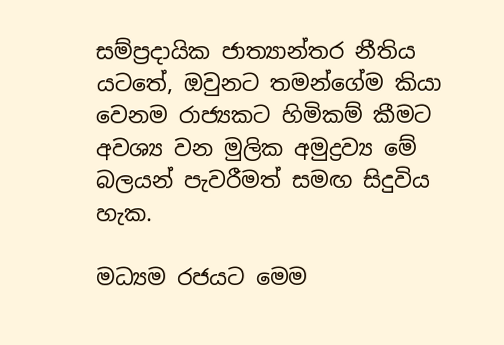සම්ප්‍රදායික ජාත්‍යාන්තර නීතිය යටතේ, ඔවුනට තමන්ගේම කියා වෙනම රාජ්‍යකට හිමිකම් කීමට අවශ්‍ය වන මුලික අමුද්‍රව්‍ය මේ බලයන් පැවරීමත් සමඟ සිදුවිය හැක.

මධ්‍යම රජයට මෙම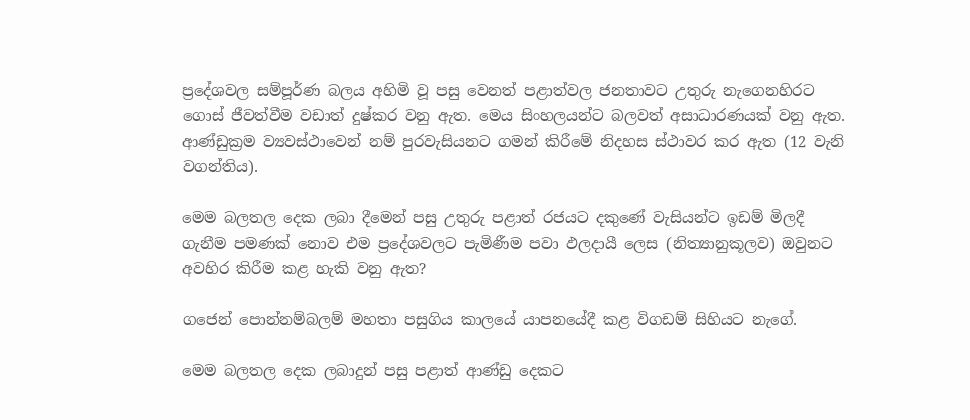ප්‍රදේශවල සම්පූර්ණ බලය අහිමි වූ පසු වෙනත් පළාත්වල ජනතාවට උතුරු නැගෙනහිරට ගොස් ජීවත්වීම වඩාත් දුෂ්කර වනු ඇත. මෙය සිංහලයන්ට බලවත් අසාධාරණයක් වනු ඇත. ආණ්ඩුක්‍රම ව්‍යවස්ථාවෙන් නම් පුරවැසියනට ගමන් කිරීමේ නිදහස ස්ථාවර කර ඇත (12 වැනි වගන්තිය).

මෙම බලතල දෙක ලබා දීමෙන් පසු උතුරු පළාත් රජයට දකුණේ වැසියන්ට ඉඩම් මිලදී ගැනීම පමණක් නොව එම ප්‍රදේශවලට පැමිණීම පවා ඵලදායී ලෙස (නිත්‍යානුකූලව) ඔවුනට අවහිර කිරීම කළ හැකි වනු ඇත?

ගජෙන් පොන්නම්බලම් මහතා පසුගිය කාලයේ යාපනයේදී කළ විගඩම් සිහියට නැගේ.

මෙම බලතල දෙක ලබාදුන් පසු පළාත් ආණ්ඩු දෙකට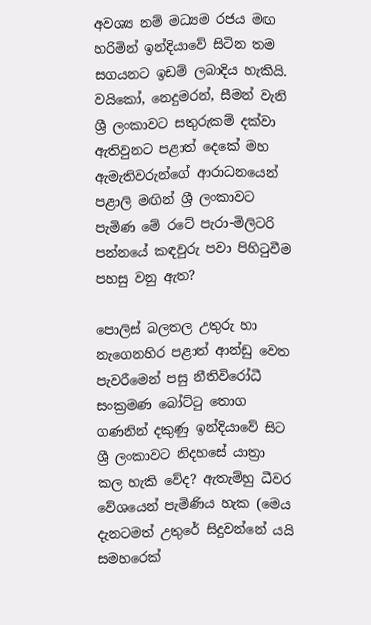අවශ්‍ය නම් මධ්‍යම රජය මඟ හරිමින් ඉන්දියාවේ සිටින තම සගයනට ඉඩම් ලබාදිය හැකියි. වයිකෝ, නෙදුමරන්, සීමන් වැනි ශ්‍රී ලංකාවට සතුරුකම් දක්වා ඇතිවුනට පළාත් දෙකේ මහ ඇමැතිවරුන්ගේ ආරාධනයෙන් පළාලි මඟින් ශ්‍රී ලංකාවට පැමිණ මේ රටේ පැරා-මිලිටරි පන්නයේ කඳවුරු පවා පිහිටුවීම පහසු වනු ඇත?

පොලිස් බලතල උතුරු හා නැගෙනහිර පළාත් ආන්ඩු වෙත පැවරීමෙන් පසු නීතිවිරෝධී සංක්‍රමණ බෝට්ටු තොග ගණනින් දකුණු ඉන්දියාවේ සිට ශ්‍රී ලංකාවට නිදහසේ යාත්‍රා කල හැකි වේද? ඇතැම්හු ධීවර වේශයෙන් පැමිණිය හැක (මෙය දැනටමත් උතුරේ සිදුවන්නේ යයි සමහරෙක්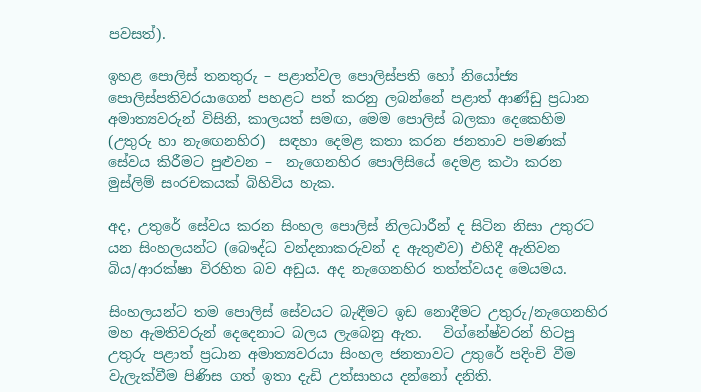පවසත්).

ඉහළ පොලිස් තනතුරු – පළාත්වල පොලිස්පති හෝ නියෝජ්‍ය පොලිස්පතිවරයාගෙන් පහළට පත් කරනු ලබන්නේ පළාත් ආණ්ඩු ප්‍රධාන අමාත්‍යවරුන් විසිනි, කාලයත් සමඟ, මෙම පොලිස් බලකා දෙකෙහිම (උතුරු හා නැඟෙනහිර)  සඳහා දෙමළ කතා කරන ජනතාව පමණක් සේවය කිරීමට පුළුවන –  නැගෙනහිර පොලිසියේ දෙමළ කථා කරන මුස්ලිම් සංරචකයක් බිහිවිය හැක.

අද, උතුරේ සේවය කරන සිංහල පොලිස් නිලධාරීන් ද සිටින නිසා උතුරට යන සිංහලයන්ට (බෞද්ධ වන්දනාකරුවන් ද ඇතුළුව) එහිදී ඇතිවන බිය/ආරක්ෂා විරහිත බව අඩුය. අද නැගෙනහිර තත්ත්වයද මෙයමය.

සිංහලයන්ට තම පොලිස් සේවයට බැඳීමට ඉඩ නොදීමට උතුරු/නැගෙනහිර මහ ඇමතිවරුන් දෙදෙනාට බලය ලැබෙනු ඇත.   විග්නේෂ්වරන් හිටපු උතුරු පළාත් ප්‍රධාන අමාත්‍යවරයා සිංහල ජනතාවට උතුරේ පදිංචි වීම වැලැක්වීම පිණිස ගත් ඉතා දැඩි උත්සාහය දන්නෝ දනිති.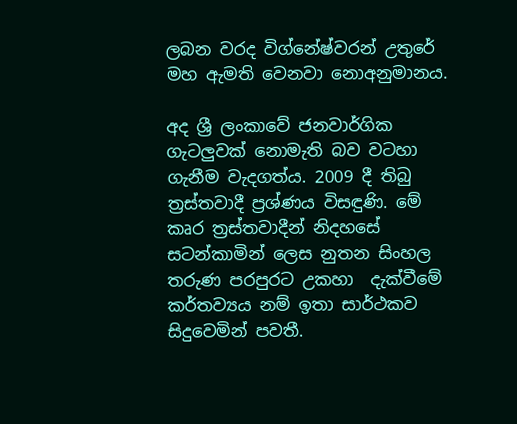ලබන වරද විග්නේෂ්වරන් උතුරේ මහ ඇමති වෙනවා නොඅනුමානය.

අද ශ්‍රී ලංකාවේ ජනවාර්ගික ගැටලුවක් නොමැති බව වටහා ගැනීම වැදගත්ය. 2009 දී තිබු ත්‍රස්තවාදී ප්‍රශ්ණය විසඳුණි. මේ කෘර ත්‍රස්තවාදීන් නිදහසේ සටන්කාමින් ලෙස නුතන සිංහල තරුණ පරපුරට උකහා  දැක්වීමේ  කර්තව්‍යය නම් ඉතා සාර්ථකව සිදුවෙමින් පවතී.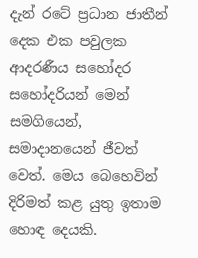දැන් රටේ ප්‍රධාන ජාතීන් දෙක එක පවුලක ආදරණීය සහෝදර සහෝදරියන් මෙන් සමගියෙන්, සමාදානයෙන් ජීවත් වෙත්. මෙය බෙහෙවින් දිරිමත් කළ යුතු ඉතාම හොඳ දෙයකි.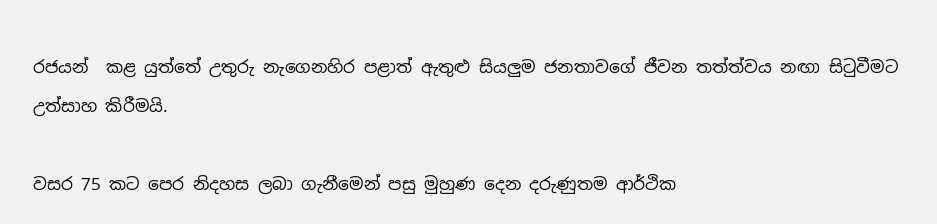රජයන්  කළ යුත්තේ උතුරු නැගෙනහිර පළාත් ඇතුළු සියලුම ජනතාවගේ ජීවන තත්ත්වය නඟා සිටුවීමට උත්සාහ කිරීමයි.

වසර 75 කට පෙර නිදහස ලබා ගැනීමෙන් පසු මුහුණ දෙන දරුණුතම ආර්ථික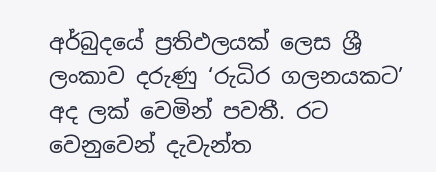අර්බුදයේ ප්‍රතිඵලයක් ලෙස ශ්‍රී ලංකාව දරුණු ‘රුධිර ගලනයකට’ අද ලක් වෙමින් පවතී. රට වෙනුවෙන් දැවැන්ත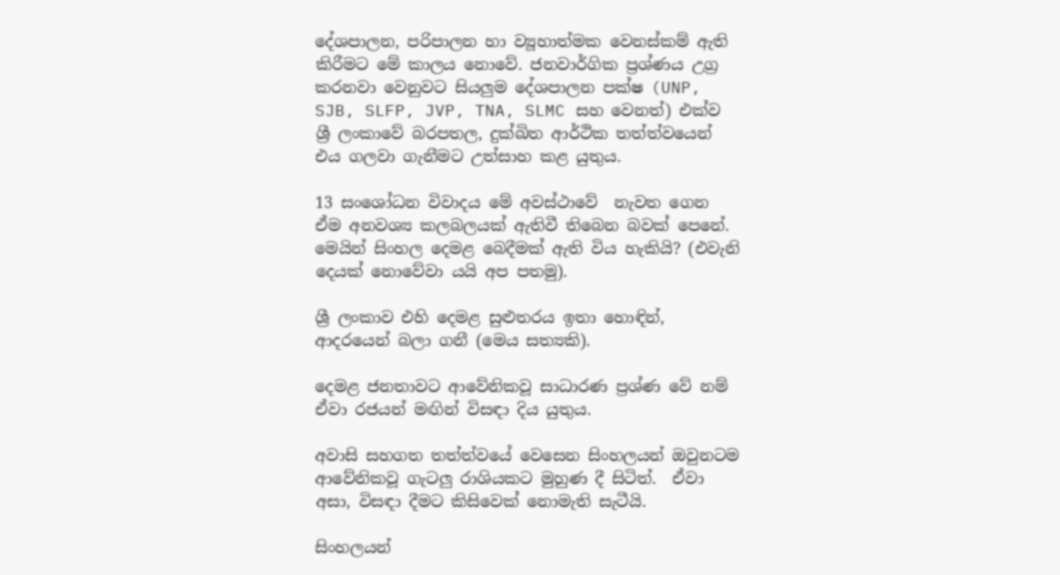දේශපාලන, පරිපාලන හා ව්‍යූහාත්මක වෙනස්කම් ඇති කිරීමට මේ කාලය නොවේ. ජනවාර්ගික ප්‍රශ්ණය උග්‍ර කරනවා වෙනුවට සියලුම දේශපාලන පක්ෂ (UNP, SJB, SLFP, JVP, TNA, SLMC සහ වෙනත්) එක්ව ශ්‍රී ලංකාවේ බරපතල, දුක්ඛිත ආර්ථික තත්ත්වයෙන් එය ගලවා ගැනීමට උත්සාහ කළ යුතුය.

13 සංශෝධන විවාදය මේ අවස්ථාවේ  නැවත ගෙන ඒම අනවශ්‍ය කලබලයක් ඇතිවී තිබෙන බවක් පෙනේ. මෙයින් සිංහල දෙමළ බෙදීමක් ඇති විය හැකියි? (එවැනි දෙයක් නොවේවා යයි අප පතමු).

ශ්‍රී ලංකාව එහි දෙමළ සුළුතරය ඉතා හොඳින්, ආදරයෙන් බලා ගනී (මෙය සත්‍යකි).

දෙමළ ජනතාවට ආවේනිකවූ සාධාරණ ප්‍රශ්ණ වේ නම් ඒවා රජයන් මඟින් විසඳා දිය යුතුය.

අවාසි සහගත තත්ත්වයේ වෙසෙන සිංහලයන් ඔවුනටම ආවේනිකවූ ගැටලු රාශියකට මුහුණ දී සිටිත්.  ඒවා අසා, විසඳා දීමට කිසිවෙක් නොමැති සැටීයි.

සිංහලයන්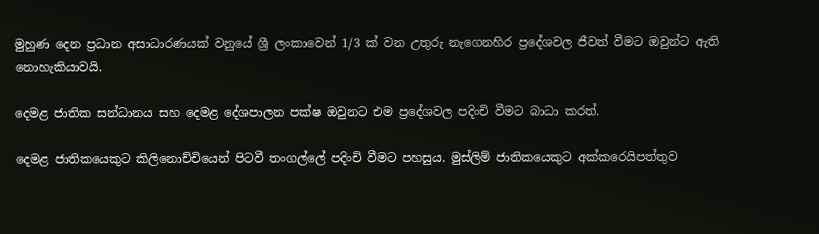මුහුණ දෙන ප්‍රධාන අසාධාරණයක් වනුයේ ශ්‍රී ලංකාවෙන් 1/3 ක් වන උතුරු නැගෙනහිර ප්‍රදේශවල ජීවත් වීමට ඔවුන්ට ඇති නොහැකියාවයි.

දෙමළ ජාතික සන්ධානය සහ දෙමළ දේශපාලන පක්ෂ ඔවුනට එම ප්‍රදේශවල පදිංචි වීමට බාධා කරත්.

දෙමළ ජාතිකයෙකුට කිලිනොච්චියෙන් පිටවී තංගල්ලේ පදිංචි වීමට පහසුය. මුස්ලිම් ජාතිකයෙකුට අක්කරෙයිපත්තුව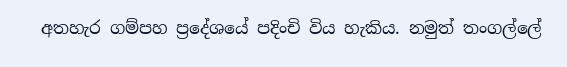අතහැර ගම්පහ ප්‍රදේශයේ පදිංචි විය හැකිය. නමුත් තංගල්ලේ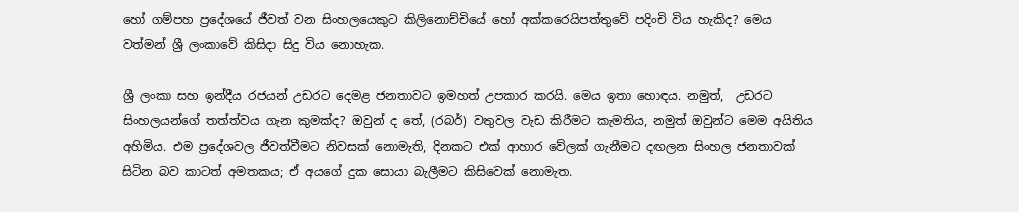හෝ ගම්පහ ප්‍රදේශයේ ජීවත් වන සිංහලයෙකුට කිලිනොච්චියේ හෝ අක්කරෙයිපත්තුවේ පදිංචි විය හැකිද? මෙය වත්මන් ශ්‍රී ලංකාවේ කිසිදා සිදු විය නොහැක.

ශ්‍රී ලංකා සහ ඉන්දීය රජයන් උඩරට දෙමළ ජනතාවට ඉමහත් උපකාර කරයි. මෙය ඉතා හොඳය. නමුත්,  උඩරට සිංහලයන්ගේ තත්ත්වය ගැන කුමක්ද? ඔවුන් ද තේ, (රබර්) වතුවල වැඩ කිරීමට කැමතිය, නමුත් ඔවුන්ට මෙම අයිතිය අහිමිය. එම ප්‍රදේශවල ජීවත්වීමට නිවසක් නොමැති, දිනකට එක් ආහාර වේලක් ගැනීමට දඟලන සිංහල ජනතාවක් සිටින බව කාටත් අමතකය; ඒ අයගේ දුක සොයා බැලීමට කිසිවෙක් නොමැත.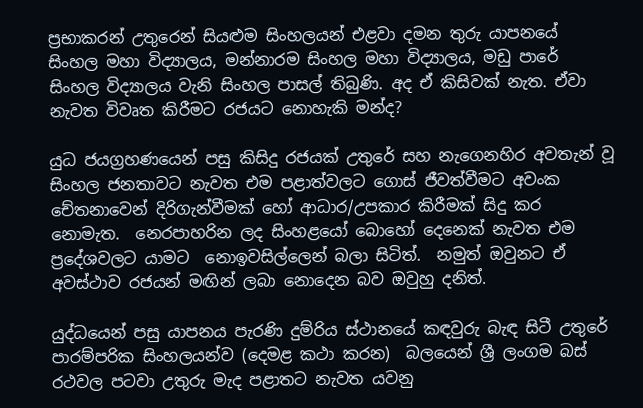ප්‍රභාකරන් උතුරෙන් සියළුම සිංහලයන් එළවා දමන තුරු යාපනයේ සිංහල මහා විද්‍යාලය, මන්නාරම සිංහල මහා විද්‍යාලය, මඩු පාරේ සිංහල විද්‍යාලය වැනි සිංහල පාසල් තිබුණි. අද ඒ කිසිවක් නැත. ඒවා නැවත විවෘත කිරීමට රජයට නොහැකි මන්ද?

යුධ ජයග්‍රහණයෙන් පසු කිසිදු රජයක් උතුරේ සහ නැගෙනහිර අවතැන් වූ සිංහල ජනතාවට නැවත එම පළාත්වලට ගොස් ජීවත්වීමට අවංක චේතනාවෙන් දිරිගැන්වීමක් හෝ ආධාර/උපකාර කිරීමක් සිදු කර නොමැත.  නෙරපාහරින ලද සිංහළයෝ බොහෝ දෙනෙක් නැවත එම ප්‍රදේශවලට යාමට  නොඉවසිල්ලෙන් බලා සිටිත්.  නමුත් ඔවුනට ඒ අවස්ථාව රජයන් මඟින් ලබා නොදෙන බව ඔවුහු දනිත්.

යුද්ධයෙන් පසු යාපනය පැරණි දුම්රිය ස්ථානයේ කඳවුරු බැඳ සිටී උතුරේ පාරම්පරික සිංහලයන්ව (දෙමළ කථා කරන)  බලයෙන් ශ්‍රී ලංගම බස් රථවල පටවා උතුරු මැද පළාතට නැවත යවනු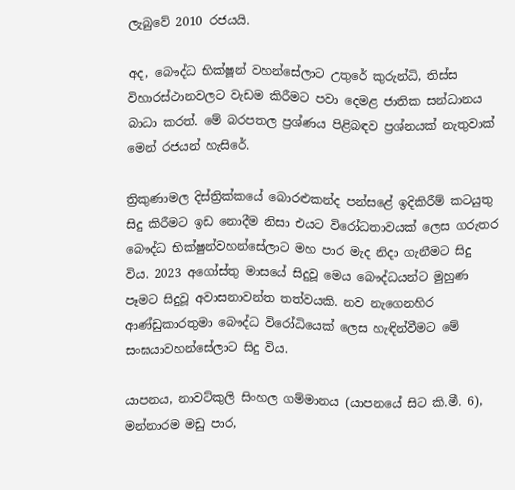ලැබුවේ 2010 රජයයි.

අද, බෞද්ධ භික්ෂූන් වහන්සේලාට උතුරේ කුරුන්ධි, තිස්ස විහාරස්ථානවලට වැඩම කිරීමට පවා දෙමළ ජාතික සන්ධානය බාධා කරත්. මේ බරපතල ප්‍රශ්ණය පිළිබඳව ප්‍රශ්නයක් නැතුවාක් මෙන් රජයන් හැසිරේ.

ත්‍රිකුණාමල දිස්ත්‍රික්කයේ බොරළුකන්ද පන්සළේ ඉදිකිරීම් කටයුතු සිදු කිරීමට ඉඩ නොදීම නිසා එයට විරෝධතාවයක් ලෙස ගරුතර බෞද්ධ භික්ෂුන්වහන්සේලාට මහ පාර මැද නිදා ගැනීමට සිදු විය. 2023 අගෝස්තු මාසයේ සිදුවූ මෙය බෞද්ධයන්ට මුහුණ පෑමට සිදුවූ අවාසනාවන්ත තත්වයකි. නව නැගෙනහිර ආණ්ඩුකාරතුමා බෞද්ධ විරෝධියෙක් ලෙස හැඳින්වීමට මේ සංඝයාවහන්සේලාට සිදු විය.

යාපනය, නාවට්කුලි සිංහල ගම්මානය (යාපනයේ සිට කි.මී. 6), මන්නාරම මඩු පාර,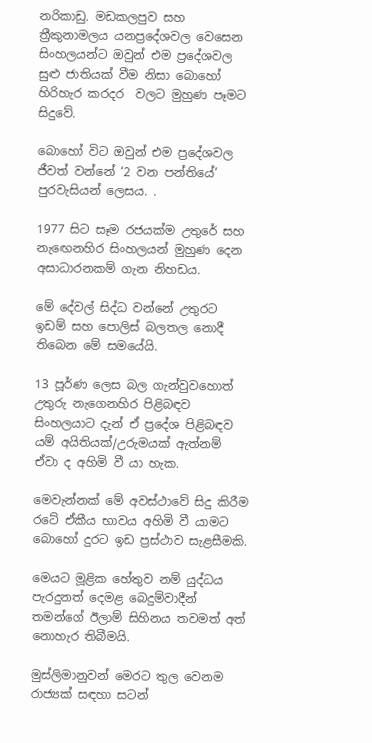නරිකාඩු. මඩකලපුව සහ ත්‍රීකුනාමලය යනප්‍රදේශවල වෙසෙන සිංහලයන්ට ඔවුන් එම ප්‍රදේශවල සුළු ජාතියක් වීම නිසා බොහෝ හිරිහැර කරදර  වලට මුහුණ පෑමට සිදුවේ.

බොහෝ විට ඔවුන් එම ප්‍රදේශවල ජීවත් වන්නේ ‘2 වන පන්තියේ’ පුරවැසියන් ලෙසය. .

1977 සිට සෑම රජයක්ම උතුරේ සහ නැඟෙනහිර සිංහලයන් මුහුණ දෙන අසාධාරනකම් ගැන නිහඩය.

මේ දේවල් සිද්ධ වන්නේ උතුරට ඉඩම් සහ පොලිස් බලතල නොදී තිබෙන මේ සමයේයි.

13 පූර්ණ ලෙස බල ගැන්වුවහොත් උතුරු නැගෙනහිර පිළිබඳව සිංහලයාට දැන් ඒ ප්‍රදේශ පිළිබඳව යම් අයිතියක්/උරුමයක් ඇත්නම් ඒවා ද අහිමි වී යා හැක.

මෙවැන්නක් මේ අවස්ථාවේ සිදු කිරීම රටේ ඒකීය භාවය අහිමි වී යාමට බොහෝ දුරට ඉඩ ප්‍රස්ථාව සැළසීමකි.

මෙයට මූළික හේතුව නම් යුද්ධය පැරදුනත් දෙමළ බෙදුම්වාදීන් තමන්ගේ ඊලාම් සිහිනය තවමත් අත් නොහැර තිබීමයි.

මුස්ලිමානුවන් මෙරට තුල වෙනම රාජ්‍යක් සඳහා සටන්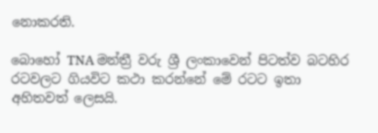නොකරති.

බොහෝ TNA මන්ත්‍රී වරු ශ්‍රී ලංකාවෙන් පිටත්ව බටහිර රටවලට ගියවිට කථා කරන්නේ මේ රටට ඉතා අහිතවත් ලෙසයි.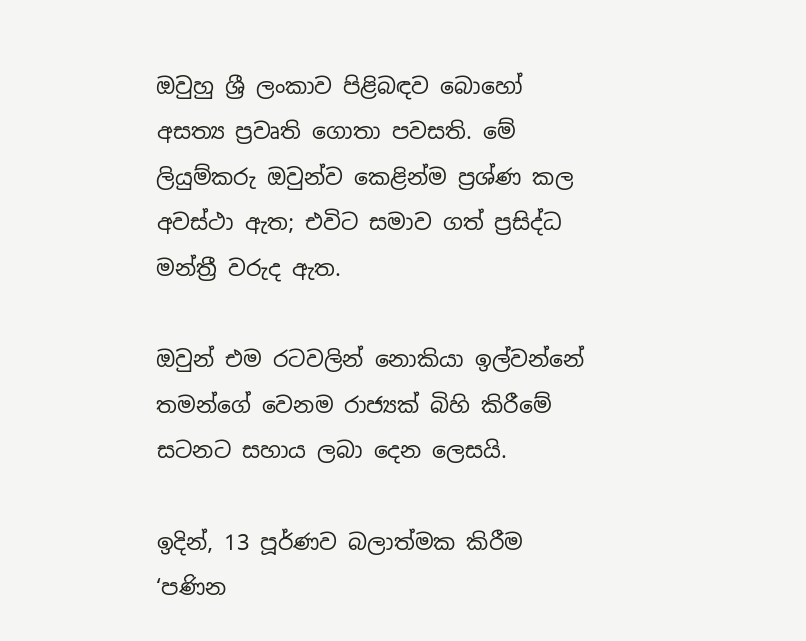ඔවුහු ශ්‍රී ලංකාව පිළිබඳව බොහෝ අසත්‍ය ප්‍රවෘති ගොතා පවසති. මේ ලියුම්කරු ඔවුන්ව කෙළින්ම ප්‍රශ්ණ කල අවස්ථා ඇත; එවිට සමාව ගත් ප්‍රසිද්ධ මන්ත්‍රී වරුද ඇත.

ඔවුන් එම රටවලින් නොකියා ඉල්වන්නේ තමන්ගේ වෙනම රාජ්‍යක් බිහි කිරීමේ සටනට සහාය ලබා දෙන ලෙසයි.

ඉදින්, 13 පූර්ණව බලාත්මක කිරීම ‘පණින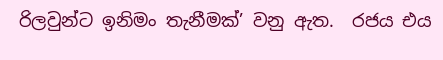රිලවුන්ට ඉනිමං තැනීමක්’ වනු ඇත.  රජය එය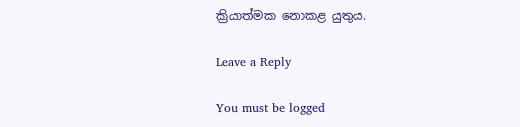ක්‍රියාත්මක නොකළ යුතුය.

Leave a Reply

You must be logged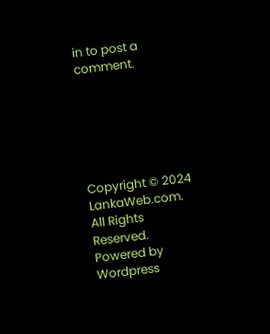in to post a comment.






Copyright © 2024 LankaWeb.com. All Rights Reserved. Powered by Wordpress